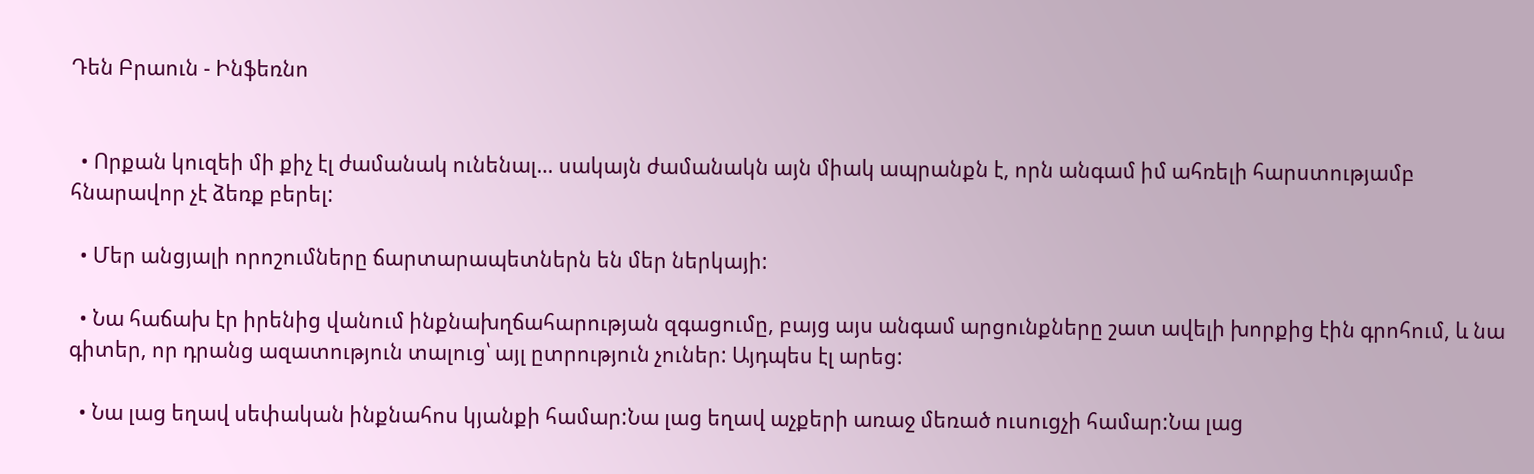Դեն Բրաուն - Ինֆեռնո


  • Որքան կուզեի մի քիչ էլ ժամանակ ունենալ… սակայն ժամանակն այն միակ ապրանքն է, որն անգամ իմ ահռելի հարստությամբ հնարավոր չէ ձեռք բերել:

  • Մեր անցյալի որոշումները ճարտարապետներն են մեր ներկայի:

  • Նա հաճախ էր իրենից վանում ինքնախղճահարության զգացումը, բայց այս անգամ արցունքները շատ ավելի խորքից էին գրոհում, և նա գիտեր, որ դրանց ազատություն տալուց՝ այլ ըտրություն չուներ: Այդպես էլ արեց:

  • Նա լաց եղավ սեփական ինքնահոս կյանքի համար:Նա լաց եղավ աչքերի առաջ մեռած ուսուցչի համար:Նա լաց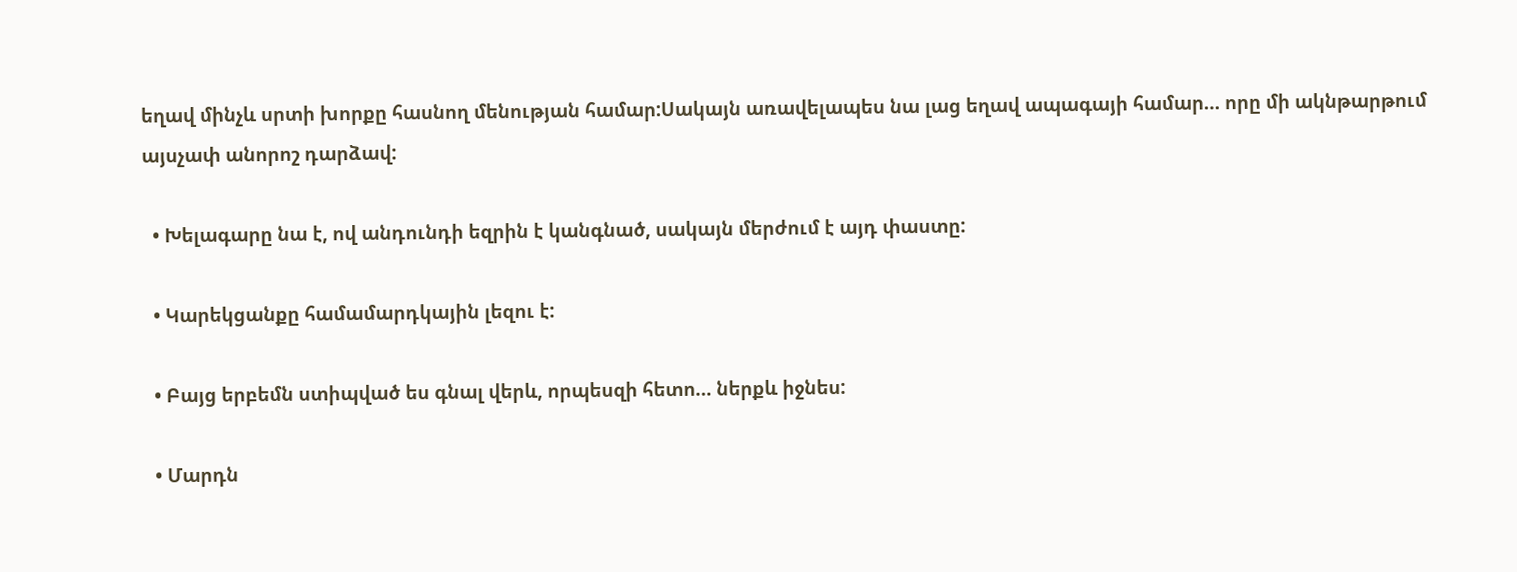եղավ մինչև սրտի խորքը հասնող մենության համար:Սակայն առավելապես նա լաց եղավ ապագայի համար… որը մի ակնթարթում այսչափ անորոշ դարձավ:

  • Խելագարը նա է, ով անդունդի եզրին է կանգնած, սակայն մերժում է այդ փաստը:

  • Կարեկցանքը համամարդկային լեզու է:

  • Բայց երբեմն ստիպված ես գնալ վերև, որպեսզի հետո… ներքև իջնես:

  • Մարդն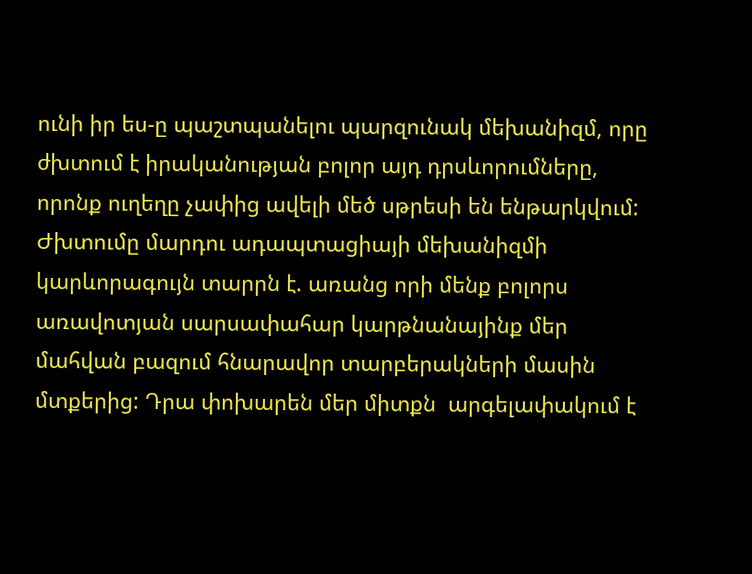ունի իր ես-ը պաշտպանելու պարզունակ մեխանիզմ, որը ժխտում է իրականության բոլոր այդ դրսևորումները, որոնք ուղեղը չափից ավելի մեծ սթրեսի են ենթարկվում: Ժխտումը մարդու ադապտացիայի մեխանիզմի կարևորագույն տարրն է. առանց որի մենք բոլորս առավոտյան սարսափահար կարթնանայինք մեր մահվան բազում հնարավոր տարբերակների մասին մտքերից: Դրա փոխարեն մեր միտքն  արգելափակում է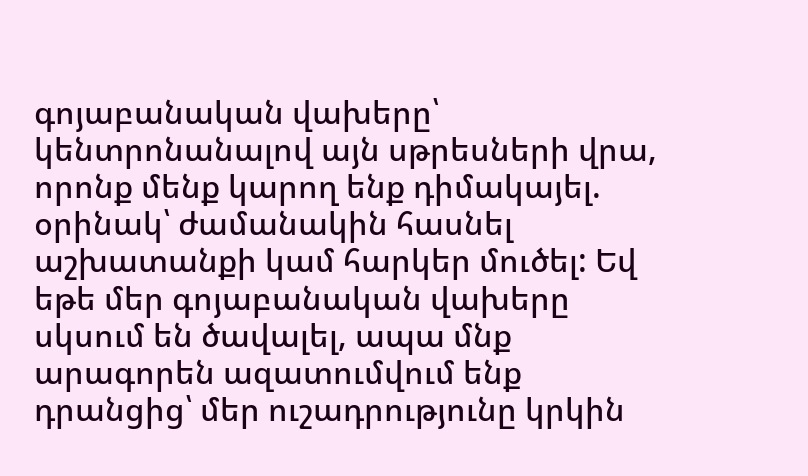գոյաբանական վախերը՝ կենտրոնանալով այն սթրեսների վրա, որոնք մենք կարող ենք դիմակայել. օրինակ՝ ժամանակին հասնել աշխատանքի կամ հարկեր մուծել: Եվ եթե մեր գոյաբանական վախերը սկսում են ծավալել, ապա մնք արագորեն ազատումվում ենք դրանցից՝ մեր ուշադրությունը կրկին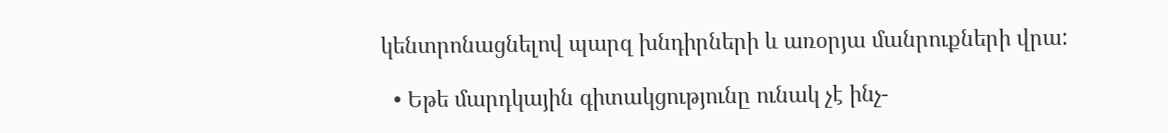կենտրոնացնելով պարզ խնդիրների և առօրյա մանրուքների վրա:

  • Եթե մարդկային գիտակցությունը ունակ չէ ինչ-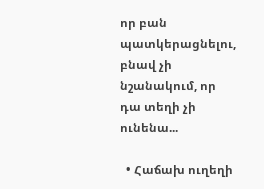որ բան պատկերացնելու, բնավ չի նշանակում, որ դա տեղի չի ունենա...

  • Հաճախ ուղեղի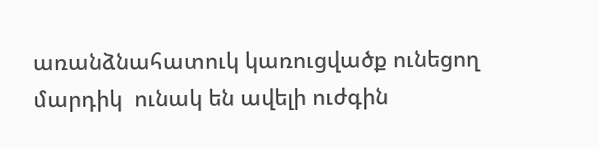առանձնահատուկ կառուցվածք ունեցող մարդիկ  ունակ են ավելի ուժգին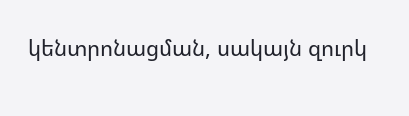կենտրոնացման, սակայն զուրկ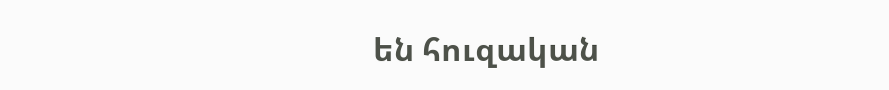են հուզական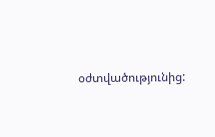օժտվածությունից: